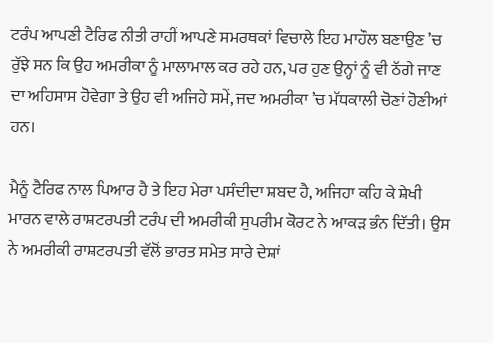ਟਰੰਪ ਆਪਣੀ ਟੈਰਿਫ ਨੀਤੀ ਰਾਹੀਂ ਆਪਣੇ ਸਮਰਥਕਾਂ ਵਿਚਾਲੇ ਇਹ ਮਾਹੌਲ ਬਣਾਉਣ ’ਚ ਰੁੱਝੇ ਸਨ ਕਿ ਉਹ ਅਮਰੀਕਾ ਨੂੰ ਮਾਲਾਮਾਲ ਕਰ ਰਹੇ ਹਨ, ਪਰ ਹੁਣ ਉਨ੍ਹਾਂ ਨੂੰ ਵੀ ਠੱਗੇ ਜਾਣ ਦਾ ਅਹਿਸਾਸ ਹੋਵੇਗਾ ਤੇ ਉਹ ਵੀ ਅਜਿਹੇ ਸਮੇਂ, ਜਦ ਅਮਰੀਕਾ ’ਚ ਮੱਧਕਾਲੀ ਚੋਣਾਂ ਹੋਣੀਆਂ ਹਨ।

ਮੈਨੂੰ ਟੈਰਿਫ ਨਾਲ ਪਿਆਰ ਹੈ ਤੇ ਇਹ ਮੇਰਾ ਪਸੰਦੀਦਾ ਸ਼ਬਦ ਹੈ, ਅਜਿਹਾ ਕਹਿ ਕੇ ਸ਼ੇਖੀ ਮਾਰਨ ਵਾਲੇ ਰਾਸ਼ਟਰਪਤੀ ਟਰੰਪ ਦੀ ਅਮਰੀਕੀ ਸੁਪਰੀਮ ਕੋਰਟ ਨੇ ਆਕੜ ਭੰਨ ਦਿੱਤੀ। ਉਸ ਨੇ ਅਮਰੀਕੀ ਰਾਸ਼ਟਰਪਤੀ ਵੱਲੋਂ ਭਾਰਤ ਸਮੇਤ ਸਾਰੇ ਦੇਸ਼ਾਂ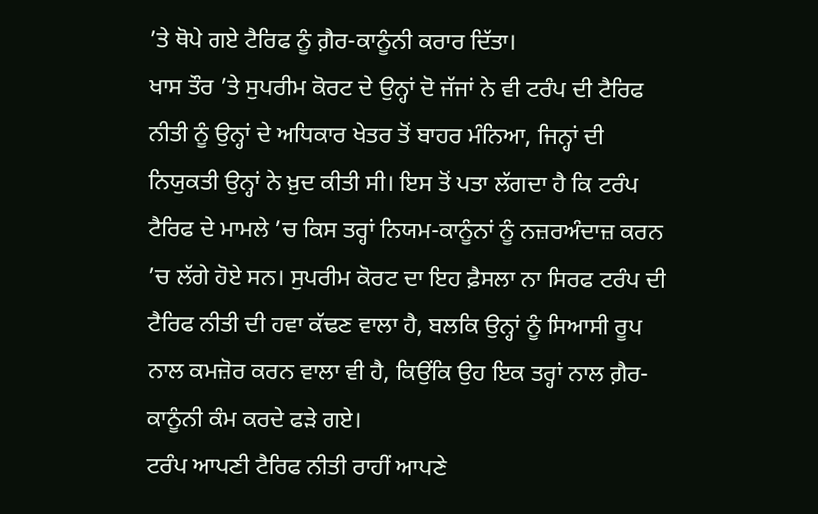’ਤੇ ਥੋਪੇ ਗਏ ਟੈਰਿਫ ਨੂੰ ਗ਼ੈਰ-ਕਾਨੂੰਨੀ ਕਰਾਰ ਦਿੱਤਾ।
ਖਾਸ ਤੌਰ ’ਤੇ ਸੁਪਰੀਮ ਕੋਰਟ ਦੇ ਉਨ੍ਹਾਂ ਦੋ ਜੱਜਾਂ ਨੇ ਵੀ ਟਰੰਪ ਦੀ ਟੈਰਿਫ ਨੀਤੀ ਨੂੰ ਉਨ੍ਹਾਂ ਦੇ ਅਧਿਕਾਰ ਖੇਤਰ ਤੋਂ ਬਾਹਰ ਮੰਨਿਆ, ਜਿਨ੍ਹਾਂ ਦੀ ਨਿਯੁਕਤੀ ਉਨ੍ਹਾਂ ਨੇ ਖ਼ੁਦ ਕੀਤੀ ਸੀ। ਇਸ ਤੋਂ ਪਤਾ ਲੱਗਦਾ ਹੈ ਕਿ ਟਰੰਪ ਟੈਰਿਫ ਦੇ ਮਾਮਲੇ ’ਚ ਕਿਸ ਤਰ੍ਹਾਂ ਨਿਯਮ-ਕਾਨੂੰਨਾਂ ਨੂੰ ਨਜ਼ਰਅੰਦਾਜ਼ ਕਰਨ ’ਚ ਲੱਗੇ ਹੋਏ ਸਨ। ਸੁਪਰੀਮ ਕੋਰਟ ਦਾ ਇਹ ਫ਼ੈਸਲਾ ਨਾ ਸਿਰਫ ਟਰੰਪ ਦੀ ਟੈਰਿਫ ਨੀਤੀ ਦੀ ਹਵਾ ਕੱਢਣ ਵਾਲਾ ਹੈ, ਬਲਕਿ ਉਨ੍ਹਾਂ ਨੂੰ ਸਿਆਸੀ ਰੂਪ ਨਾਲ ਕਮਜ਼ੋਰ ਕਰਨ ਵਾਲਾ ਵੀ ਹੈ, ਕਿਉਂਕਿ ਉਹ ਇਕ ਤਰ੍ਹਾਂ ਨਾਲ ਗ਼ੈਰ-ਕਾਨੂੰਨੀ ਕੰਮ ਕਰਦੇ ਫੜੇ ਗਏ।
ਟਰੰਪ ਆਪਣੀ ਟੈਰਿਫ ਨੀਤੀ ਰਾਹੀਂ ਆਪਣੇ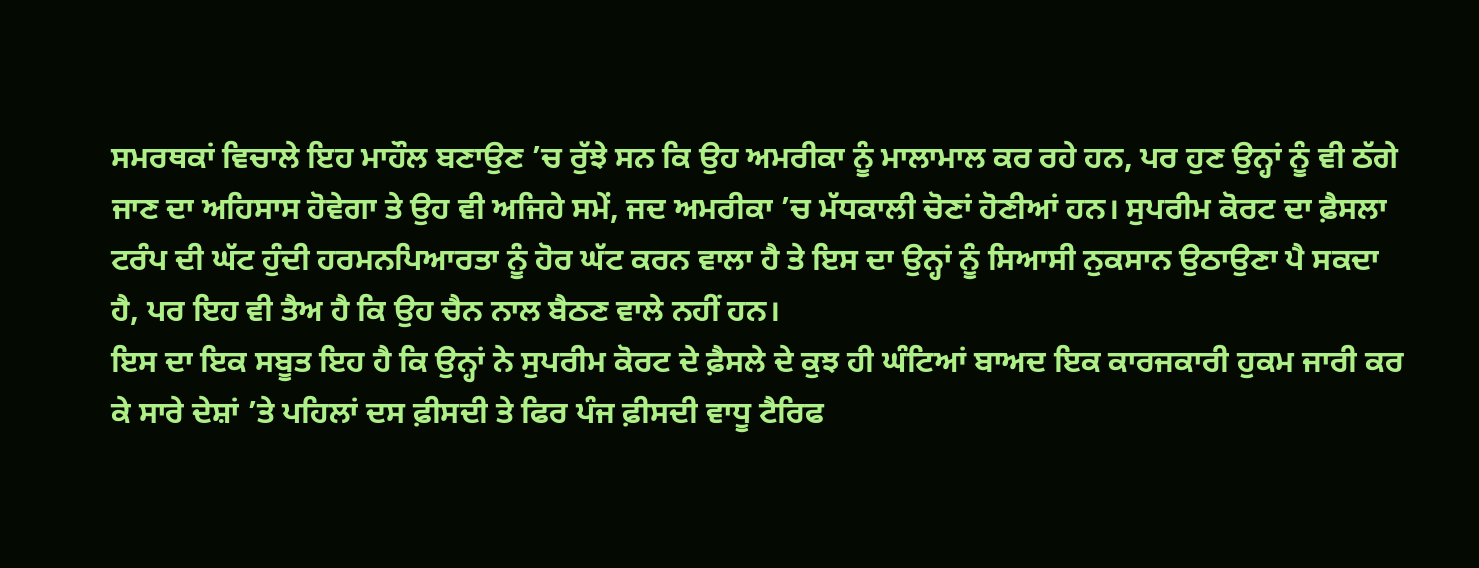ਸਮਰਥਕਾਂ ਵਿਚਾਲੇ ਇਹ ਮਾਹੌਲ ਬਣਾਉਣ ’ਚ ਰੁੱਝੇ ਸਨ ਕਿ ਉਹ ਅਮਰੀਕਾ ਨੂੰ ਮਾਲਾਮਾਲ ਕਰ ਰਹੇ ਹਨ, ਪਰ ਹੁਣ ਉਨ੍ਹਾਂ ਨੂੰ ਵੀ ਠੱਗੇ ਜਾਣ ਦਾ ਅਹਿਸਾਸ ਹੋਵੇਗਾ ਤੇ ਉਹ ਵੀ ਅਜਿਹੇ ਸਮੇਂ, ਜਦ ਅਮਰੀਕਾ ’ਚ ਮੱਧਕਾਲੀ ਚੋਣਾਂ ਹੋਣੀਆਂ ਹਨ। ਸੁਪਰੀਮ ਕੋਰਟ ਦਾ ਫ਼ੈਸਲਾ ਟਰੰਪ ਦੀ ਘੱਟ ਹੁੰਦੀ ਹਰਮਨਪਿਆਰਤਾ ਨੂੰ ਹੋਰ ਘੱਟ ਕਰਨ ਵਾਲਾ ਹੈ ਤੇ ਇਸ ਦਾ ਉਨ੍ਹਾਂ ਨੂੰ ਸਿਆਸੀ ਨੁਕਸਾਨ ਉਠਾਉਣਾ ਪੈ ਸਕਦਾ ਹੈ, ਪਰ ਇਹ ਵੀ ਤੈਅ ਹੈ ਕਿ ਉਹ ਚੈਨ ਨਾਲ ਬੈਠਣ ਵਾਲੇ ਨਹੀਂ ਹਨ।
ਇਸ ਦਾ ਇਕ ਸਬੂਤ ਇਹ ਹੈ ਕਿ ਉਨ੍ਹਾਂ ਨੇ ਸੁਪਰੀਮ ਕੋਰਟ ਦੇ ਫ਼ੈਸਲੇ ਦੇ ਕੁਝ ਹੀ ਘੰਟਿਆਂ ਬਾਅਦ ਇਕ ਕਾਰਜਕਾਰੀ ਹੁਕਮ ਜਾਰੀ ਕਰ ਕੇ ਸਾਰੇ ਦੇਸ਼ਾਂ ’ਤੇ ਪਹਿਲਾਂ ਦਸ ਫ਼ੀਸਦੀ ਤੇ ਫਿਰ ਪੰਜ ਫ਼ੀਸਦੀ ਵਾਧੂ ਟੈਰਿਫ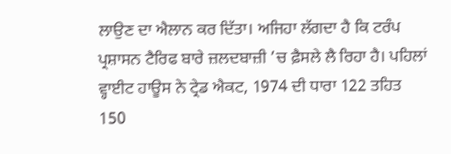ਲਾਉਣ ਦਾ ਐਲਾਨ ਕਰ ਦਿੱਤਾ। ਅਜਿਹਾ ਲੱਗਦਾ ਹੈ ਕਿ ਟਰੰਪ ਪ੍ਰਸ਼ਾਸਨ ਟੈਰਿਫ ਬਾਰੇ ਜ਼ਲਦਬਾਜ਼ੀ ’ਚ ਫ਼ੈਸਲੇ ਲੈ ਰਿਹਾ ਹੈ। ਪਹਿਲਾਂ ਵ੍ਹਾਈਟ ਹਾਊਸ ਨੇ ਟ੍ਰੇਡ ਐਕਟ, 1974 ਦੀ ਧਾਰਾ 122 ਤਹਿਤ 150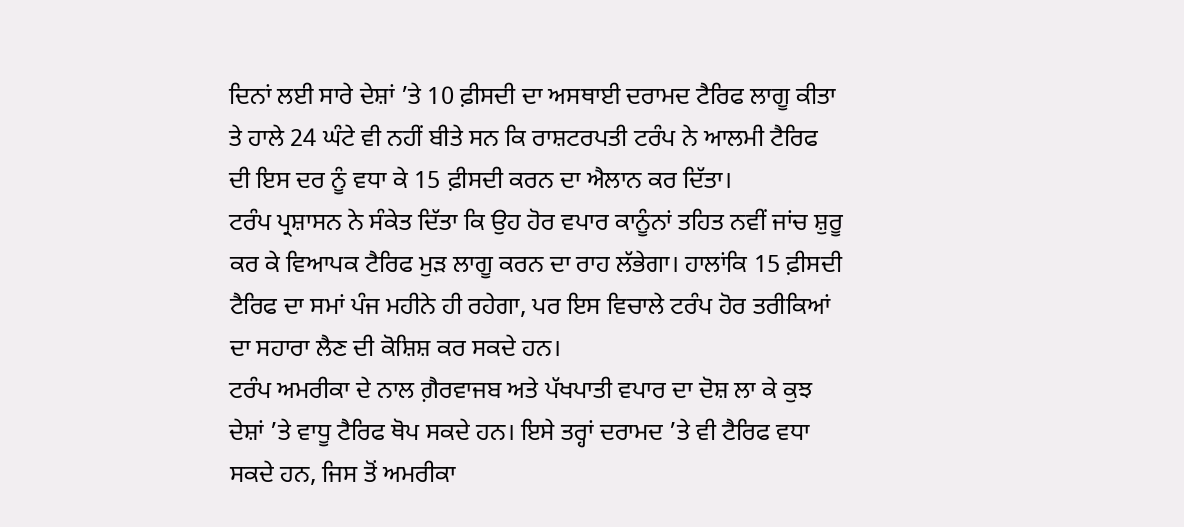ਦਿਨਾਂ ਲਈ ਸਾਰੇ ਦੇਸ਼ਾਂ ’ਤੇ 10 ਫ਼ੀਸਦੀ ਦਾ ਅਸਥਾਈ ਦਰਾਮਦ ਟੈਰਿਫ ਲਾਗੂ ਕੀਤਾ ਤੇ ਹਾਲੇ 24 ਘੰਟੇ ਵੀ ਨਹੀਂ ਬੀਤੇ ਸਨ ਕਿ ਰਾਸ਼ਟਰਪਤੀ ਟਰੰਪ ਨੇ ਆਲਮੀ ਟੈਰਿਫ ਦੀ ਇਸ ਦਰ ਨੂੰ ਵਧਾ ਕੇ 15 ਫ਼ੀਸਦੀ ਕਰਨ ਦਾ ਐਲਾਨ ਕਰ ਦਿੱਤਾ।
ਟਰੰਪ ਪ੍ਰਸ਼ਾਸਨ ਨੇ ਸੰਕੇਤ ਦਿੱਤਾ ਕਿ ਉਹ ਹੋਰ ਵਪਾਰ ਕਾਨੂੰਨਾਂ ਤਹਿਤ ਨਵੀਂ ਜਾਂਚ ਸ਼ੁਰੂ ਕਰ ਕੇ ਵਿਆਪਕ ਟੈਰਿਫ ਮੁੜ ਲਾਗੂ ਕਰਨ ਦਾ ਰਾਹ ਲੱਭੇਗਾ। ਹਾਲਾਂਕਿ 15 ਫ਼ੀਸਦੀ ਟੈਰਿਫ ਦਾ ਸਮਾਂ ਪੰਜ ਮਹੀਨੇ ਹੀ ਰਹੇਗਾ, ਪਰ ਇਸ ਵਿਚਾਲੇ ਟਰੰਪ ਹੋਰ ਤਰੀਕਿਆਂ ਦਾ ਸਹਾਰਾ ਲੈਣ ਦੀ ਕੋਸ਼ਿਸ਼ ਕਰ ਸਕਦੇ ਹਨ।
ਟਰੰਪ ਅਮਰੀਕਾ ਦੇ ਨਾਲ ਗ਼ੈਰਵਾਜਬ ਅਤੇ ਪੱਖਪਾਤੀ ਵਪਾਰ ਦਾ ਦੋਸ਼ ਲਾ ਕੇ ਕੁਝ ਦੇਸ਼ਾਂ ’ਤੇ ਵਾਧੂ ਟੈਰਿਫ ਥੋਪ ਸਕਦੇ ਹਨ। ਇਸੇ ਤਰ੍ਹਾਂ ਦਰਾਮਦ ’ਤੇ ਵੀ ਟੈਰਿਫ ਵਧਾ ਸਕਦੇ ਹਨ, ਜਿਸ ਤੋਂ ਅਮਰੀਕਾ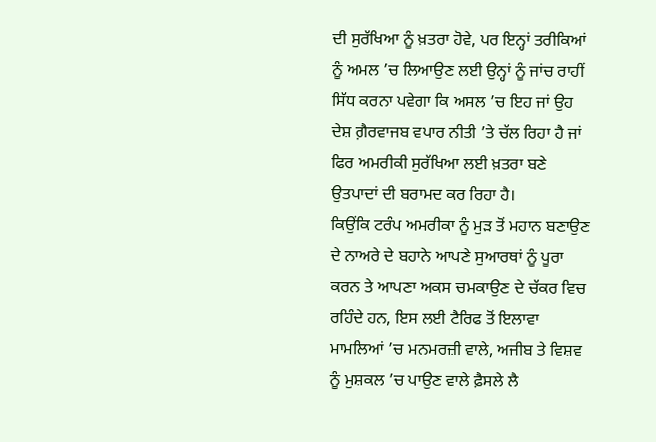ਦੀ ਸੁਰੱਖਿਆ ਨੂੰ ਖ਼ਤਰਾ ਹੋਵੇ, ਪਰ ਇਨ੍ਹਾਂ ਤਰੀਕਿਆਂ ਨੂੰ ਅਮਲ ’ਚ ਲਿਆਉਣ ਲਈ ਉਨ੍ਹਾਂ ਨੂੰ ਜਾਂਚ ਰਾਹੀਂ ਸਿੱਧ ਕਰਨਾ ਪਵੇਗਾ ਕਿ ਅਸਲ ’ਚ ਇਹ ਜਾਂ ਉਹ ਦੇਸ਼ ਗ਼ੈਰਵਾਜਬ ਵਪਾਰ ਨੀਤੀ ’ਤੇ ਚੱਲ ਰਿਹਾ ਹੈ ਜਾਂ ਫਿਰ ਅਮਰੀਕੀ ਸੁਰੱਖਿਆ ਲਈ ਖ਼ਤਰਾ ਬਣੇ ਉਤਪਾਦਾਂ ਦੀ ਬਰਾਮਦ ਕਰ ਰਿਹਾ ਹੈ।
ਕਿਉਂਕਿ ਟਰੰਪ ਅਮਰੀਕਾ ਨੂੰ ਮੁੜ ਤੋਂ ਮਹਾਨ ਬਣਾਉਣ ਦੇ ਨਾਅਰੇ ਦੇ ਬਹਾਨੇ ਆਪਣੇ ਸੁਆਰਥਾਂ ਨੂੰ ਪੂਰਾ ਕਰਨ ਤੇ ਆਪਣਾ ਅਕਸ ਚਮਕਾਉਣ ਦੇ ਚੱਕਰ ਵਿਚ ਰਹਿੰਦੇ ਹਨ, ਇਸ ਲਈ ਟੈਰਿਫ ਤੋਂ ਇਲਾਵਾ ਮਾਮਲਿਆਂ ’ਚ ਮਨਮਰਜ਼ੀ ਵਾਲੇ, ਅਜੀਬ ਤੇ ਵਿਸ਼ਵ ਨੂੰ ਮੁਸ਼ਕਲ ’ਚ ਪਾਉਣ ਵਾਲੇ ਫ਼ੈਸਲੇ ਲੈ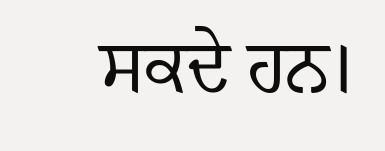ਸਕਦੇ ਹਨ।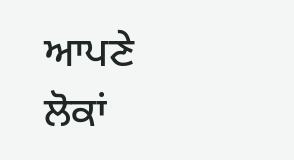ਆਪਣੇ ਲੋਕਾਂ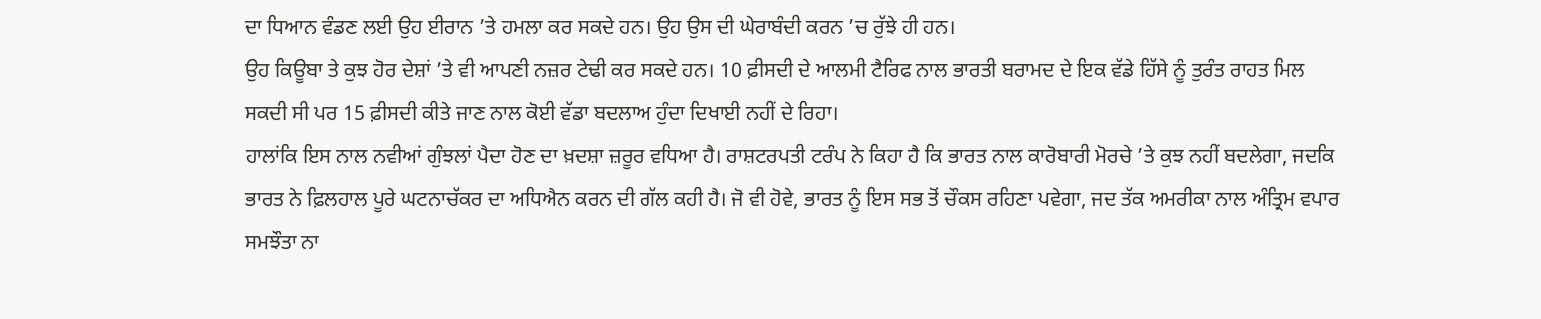ਦਾ ਧਿਆਨ ਵੰਡਣ ਲਈ ਉਹ ਈਰਾਨ ’ਤੇ ਹਮਲਾ ਕਰ ਸਕਦੇ ਹਨ। ਉਹ ਉਸ ਦੀ ਘੇਰਾਬੰਦੀ ਕਰਨ ’ਚ ਰੁੱਝੇ ਹੀ ਹਨ।
ਉਹ ਕਿਊਬਾ ਤੇ ਕੁਝ ਹੋਰ ਦੇਸ਼ਾਂ ’ਤੇ ਵੀ ਆਪਣੀ ਨਜ਼ਰ ਟੇਢੀ ਕਰ ਸਕਦੇ ਹਨ। 10 ਫ਼ੀਸਦੀ ਦੇ ਆਲਮੀ ਟੈਰਿਫ ਨਾਲ ਭਾਰਤੀ ਬਰਾਮਦ ਦੇ ਇਕ ਵੱਡੇ ਹਿੱਸੇ ਨੂੰ ਤੁਰੰਤ ਰਾਹਤ ਮਿਲ ਸਕਦੀ ਸੀ ਪਰ 15 ਫ਼ੀਸਦੀ ਕੀਤੇ ਜਾਣ ਨਾਲ ਕੋਈ ਵੱਡਾ ਬਦਲਾਅ ਹੁੰਦਾ ਦਿਖਾਈ ਨਹੀਂ ਦੇ ਰਿਹਾ।
ਹਾਲਾਂਕਿ ਇਸ ਨਾਲ ਨਵੀਆਂ ਗੁੰਝਲਾਂ ਪੈਦਾ ਹੋਣ ਦਾ ਖ਼ਦਸ਼ਾ ਜ਼ਰੂਰ ਵਧਿਆ ਹੈ। ਰਾਸ਼ਟਰਪਤੀ ਟਰੰਪ ਨੇ ਕਿਹਾ ਹੈ ਕਿ ਭਾਰਤ ਨਾਲ ਕਾਰੋਬਾਰੀ ਮੋਰਚੇ ’ਤੇ ਕੁਝ ਨਹੀਂ ਬਦਲੇਗਾ, ਜਦਕਿ ਭਾਰਤ ਨੇ ਫ਼ਿਲਹਾਲ ਪੂਰੇ ਘਟਨਾਚੱਕਰ ਦਾ ਅਧਿਐਨ ਕਰਨ ਦੀ ਗੱਲ ਕਹੀ ਹੈ। ਜੋ ਵੀ ਹੋਵੇ, ਭਾਰਤ ਨੂੰ ਇਸ ਸਭ ਤੋਂ ਚੌਕਸ ਰਹਿਣਾ ਪਵੇਗਾ, ਜਦ ਤੱਕ ਅਮਰੀਕਾ ਨਾਲ ਅੰਤ੍ਰਿਮ ਵਪਾਰ ਸਮਝੌਤਾ ਨਾ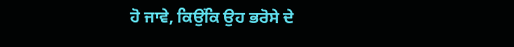ਹੋ ਜਾਵੇ, ਕਿਉਂਕਿ ਉਹ ਭਰੋਸੇ ਦੇ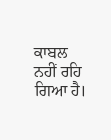ਕਾਬਲ ਨਹੀਂ ਰਹਿ ਗਿਆ ਹੈ।